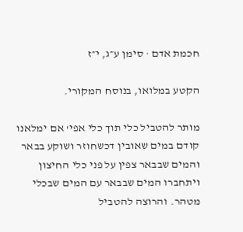חכמת אדם · סימן ע״ג, י״ז

הקטע במלואו, בנוסח המקורי.

מותר להטביל כלי תוך כלי אפי' אם ימלאנו קודם במים שאובין דכשחוזר ושוקע בבאר והמים שבבאר צפין על פני כלי החיצון ויתחברו המים שבבאר עם המים שבכלי מטהר. והרוצה להטביל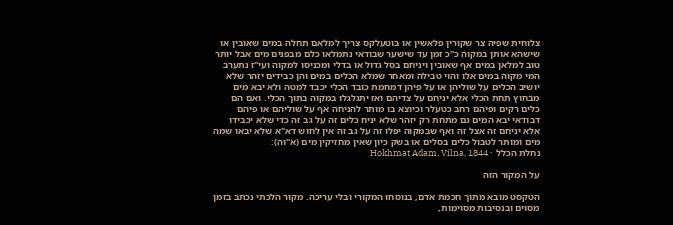צלוחית שפיה צר שקורין פלאשין או בוטעלקס צריך למלאם תחלה במים שאובין או שישהא אותן במקוה כ"כ זמן עד שישער שבודאי נתמלאו כלם מבפנים מים אבל יותר טוב למלאן במים אף שאובין ויניחם בסל גדול או בדלי ומכניסו למקוה ועי"ז נתערב המי מקוה במים אלו והוי טבילה ומאחר שמלא הכלים במים והן כבידים יזהר שלא יושיב הכלים על שוליהן או על פיהן דמחמת כובד הכלי יכבד למטה ולא יבא מים מבחוץ תחת הכלי אלא יניחם על צדיהם ואז יתגלגלו במקוה בתוך הכלי. ואם הם כלים רקים ופיהם רחב כטעלר וכיוצא בו מותר להניחה אף על שוליהם או פיהם דבודאי יבא המים גם מתחת רק יזהר שלא יניח כלים זה על גב זה כדי שלא יכבידו אלא יניחם זה אצל זה ואף שבמקוה יפלו זה על גב זה אין לחוש דא"א שלא יבאו שמה מים ומותר לטבול כלים בסלים או בשק כיון שאין מחזיקין מים (א"וה):
נחלת הכלל · Hokhmat Adam, Vilna, 1844

על המקור הזה

הטקסט מובא מתוך חכמת אדם, בנוסחו המקורי ובלי עריכה. מקור הלכתי נכתב בזמן מסוים ובנסיבות מסוימות,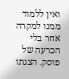ואין ללמוד ממנו למקרה אחר בלי הכרעה של פוסק. הצגתו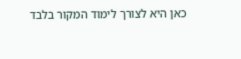כאן היא לצורך לימוד המקור בלבד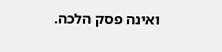ואינה פסק הלכה.